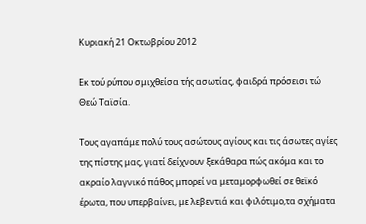Κυριακή 21 Οκτωβρίου 2012

Εκ τού ρύπου σμιχθείσα τής ασωτίας, φαιδρά πρόσεισι τώ Θεώ Ταϊσία.

Τους αγαπάμε πολύ τους ασώτους αγίους και τις άσωτες αγίες της πίστης μας, γιατί δείχνουν ξεκάθαρα πώς ακόμα και το ακραίο λαγνικό πάθος μπορεί να μεταμορφωθεί σε θεϊκό έρωτα, που υπερβαίνει, με λεβεντιά και φιλότιμο,τα σχήματα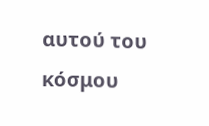αυτού του κόσμου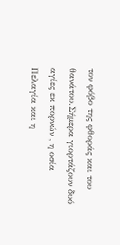τον φόβο της φθοράς και του θανάτου.Σήμερα γιορτάζουν δυό αγίες εκ πορνών , η οσία Πελαγία και η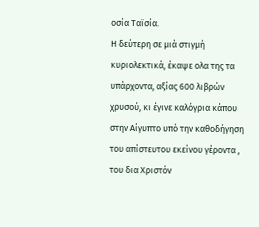οσία Ταϊσία.
Η δεύτερη σε μιά στιγμή κυριολεκτικά, έκαψε ολα της τα υπάρχοντα, αξίας 600 λιβρών χρυσού, κι έγινε καλόγρια κάπου στην Αίγυπτο υπό την καθοδήγηση  του απίστευτου εκείνου γέροντα , του δια Χριστόν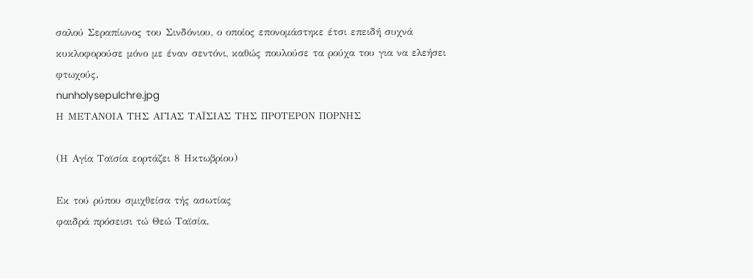σαλού Σεραπίωνος του Σινδόνιου, ο οποίος επονομάστηκε έτσι επειδή συχνά κυκλοφορούσε μόνο με έναν σεντόνι, καθώς πουλούσε τα ρούχα του για να ελεήσει φτωχούς.
nunholysepulchre.jpg
Η ΜΕΤΑΝΟΙΑ ΤΗΣ ΑΓΙΑΣ ΤΑΪΣΙΑΣ ΤΗΣ ΠΡΟΤΕΡΟΝ ΠΟΡΝΗΣ

(Η Αγία Ταϊσία εορτάζει 8 Hκτωβρίου)

Εκ τού ρύπου σμιχθείσα τής ασωτίας
φαιδρά πρόσεισι τώ Θεώ Ταϊσία.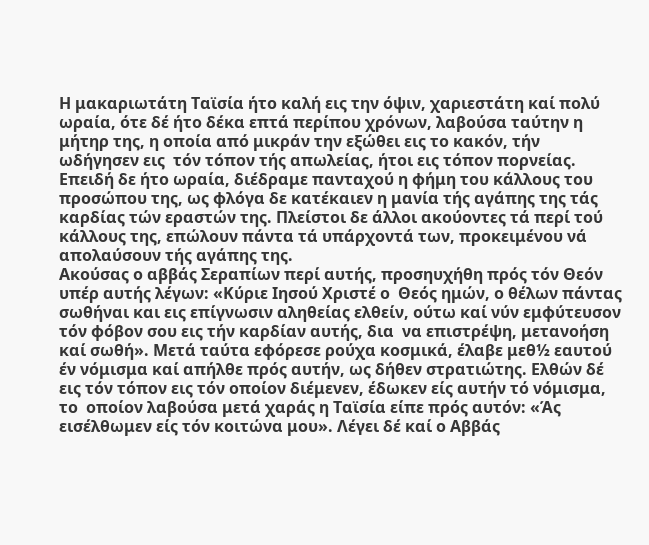Η μακαριωτάτη Ταϊσία ήτο καλή εις την όψιν, χαριεστάτη καί πολύ ωραία, ότε δέ ήτο δέκα επτά περίπου χρόνων, λαβούσα ταύτην η μήτηρ της, η οποία από μικράν την εξώθει εις το κακόν, τήν ωδήγησεν εις  τόν τόπον τής απωλείας, ήτοι εις τόπον πορνείας. Επειδή δε ήτο ωραία, διέδραμε πανταχού η φήμη του κάλλους του προσώπου της, ως φλόγα δε κατέκαιεν η μανία τής αγάπης της τάς καρδίας τών εραστών της. Πλείστοι δε άλλοι ακούοντες τά περί τού κάλλους της, επώλουν πάντα τά υπάρχοντά των, προκειμένου νά απολαύσουν τής αγάπης της.
Ακούσας ο αββάς Σεραπίων περί αυτής, προσηυχήθη πρός τόν Θεόν υπέρ αυτής λέγων: «Κύριε Ιησού Χριστέ ο  Θεός ημών, ο θέλων πάντας σωθήναι και εις επίγνωσιν αληθείας ελθείν, ούτω καί νύν εμφύτευσον τόν φόβον σου εις τήν καρδίαν αυτής, δια  να επιστρέψη, μετανοήση καί σωθή». Μετά ταύτα εφόρεσε ρούχα κοσμικά, έλαβε μεθ½ εαυτού έν νόμισμα καί απήλθε πρός αυτήν, ως δήθεν στρατιώτης. Ελθών δέ εις τόν τόπον εις τόν οποίον διέμενεν, έδωκεν είς αυτήν τό νόμισμα, το  οποίον λαβούσα μετά χαράς η Ταϊσία είπε πρός αυτόν: «Άς εισέλθωμεν είς τόν κοιτώνα μου». Λέγει δέ καί ο Αββάς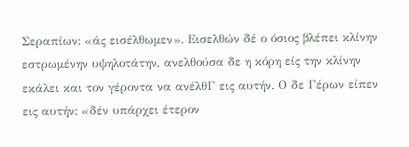Σεραπίων: «άς εισέλθωμεν». Εισελθών δέ ο όσιος βλέπει κλίνην εστρωμένην υψηλοτάτην, ανελθούσα δε η κόρη είς την κλίνην εκάλει και τον γέροντα να ανέλθΓ εις αυτήν. Ο δε Γέρων είπεν εις αυτήν: «δέν υπάρχει έτερον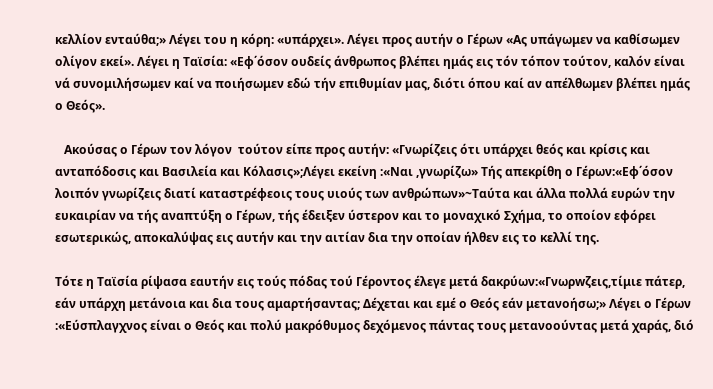κελλίον ενταύθα;» Λέγει του η κόρη: «υπάρχει». Λέγει προς αυτήν ο Γέρων «Ας υπάγωμεν να καθίσωμεν ολίγον εκεί». Λέγει η Ταϊσία: «Εφ΄όσον ουδείς άνθρωπος βλέπει ημάς εις τόν τόπον τούτον, καλόν είναι νά συνομιλήσωμεν καί να ποιήσωμεν εδώ τήν επιθυμίαν μας, διότι όπου καί αν απέλθωμεν βλέπει ημάς ο Θεός».

   Ακούσας ο Γέρων τον λόγον  τούτον είπε προς αυτήν: «Γνωρίζεις ότι υπάρχει θεός και κρίσις και ανταπόδοσις και Βασιλεία και Κόλασις»;Λέγει εκείνη :«Ναι ,γνωρίζω» Τής απεκρίθη ο Γέρων:«Εφ΄όσον λοιπόν γνωρίζεις διατί καταστρέφεοις τους υιούς των ανθρώπων»~Ταύτα και άλλα πολλά ευρών την ευκαιρίαν να τής αναπτύξη ο Γέρων, τής έδειξεν ύστερον και το μοναχικό Σχήμα, το οποίον εφόρει εσωτερικώς, αποκαλύψας εις αυτήν και την αιτίαν δια την οποίαν ήλθεν εις το κελλί της.

Τότε η Ταϊσία ρίψασα εαυτήν εις τούς πόδας τού Γέροντος έλεγε μετά δακρύων:«Γνωρwζεις,τίμιε πάτερ, εάν υπάρχη μετάνοια και δια τους αμαρτήσαντας; Δέχεται και εμέ ο Θεός εάν μετανοήσω;» Λέγει ο Γέρων :«Εύσπλαγχνος είναι ο Θεός και πολύ μακρόθυμος δεχόμενος πάντας τους μετανοούντας μετά χαράς, διό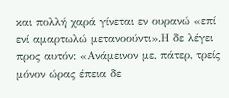και πολλή χαρά γίνεται εν ουρανώ «επί ενί αμαρτωλώ μετανοούντι».Η δε λέγει προς αυτόν: «Ανάμεινον με, πάτερ, τρείς μόνον ώρας έπεια δε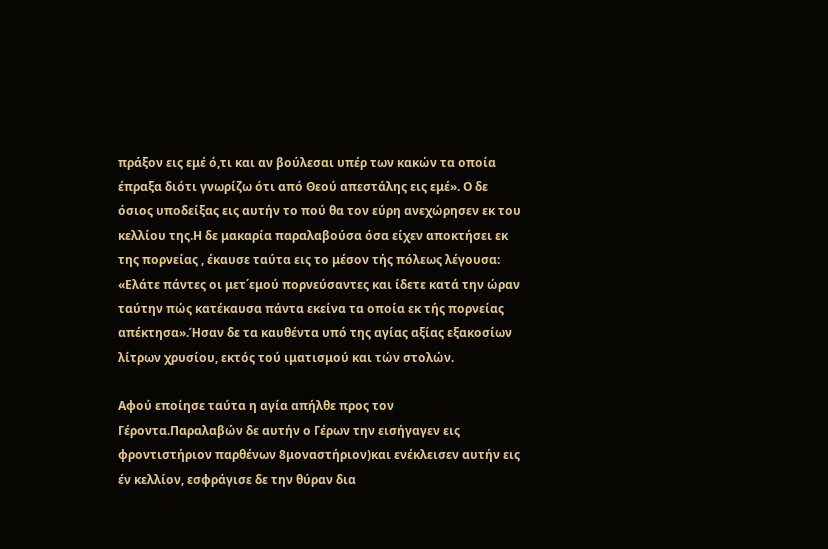πράξον εις εμέ ό,τι και αν βούλεσαι υπέρ των κακών τα οποία έπραξα διότι γνωρίζω ότι από Θεού απεστάλης εις εμέ». Ο δε όσιος υποδείξας εις αυτήν το πού θα τον εύρη ανεχώρησεν εκ του κελλίου της.Η δε μακαρία παραλαβούσα όσα είχεν αποκτήσει εκ της πορνείας , έκαυσε ταύτα εις το μέσον τής πόλεως λέγουσα: «Ελάτε πάντες οι μετ΄εμού πορνεύσαντες και ίδετε κατά την ώραν ταύτην πώς κατέκαυσα πάντα εκείνα τα οποία εκ τής πορνείας απέκτησα».Ήσαν δε τα καυθέντα υπό της αγίας αξίας εξακοσίων λίτρων χρυσίου, εκτός τού ιματισμού και τών στολών.

Αφού εποίησε ταύτα η αγία απήλθε προς τον Γέροντα.Παραλαβών δε αυτήν ο Γέρων την εισήγαγεν εις φροντιστήριον παρθένων 8μοναστήριον)και ενέκλεισεν αυτήν εις έν κελλίον, εσφράγισε δε την θύραν δια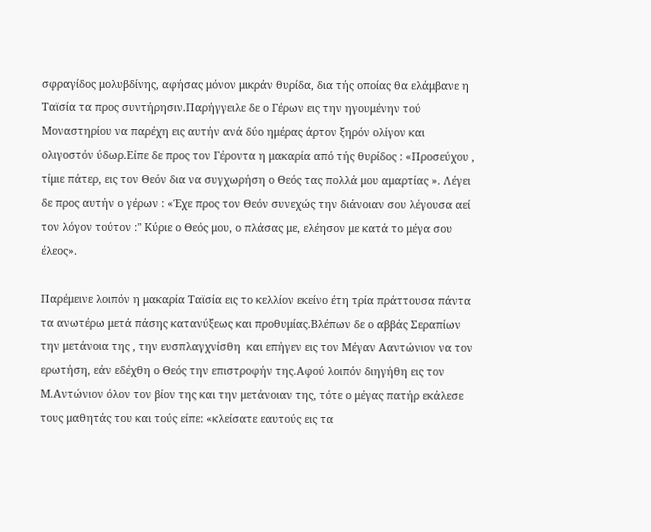σφραγίδος μολυβδίνης, αφήσας μόνον μικράν θυρίδα, δια τής οποίας θα ελάμβανε η Ταϊσία τα προς συντήρησιν.Παρήγγειλε δε ο Γέρων εις την ηγουμένην τού Μοναστηρίου να παρέχη εις αυτήν ανά δύο ημέρας άρτον ξηρόν ολίγον και ολιγοστόν ύδωρ.Είπε δε προς τον Γέροντα η μακαρία από τής θυρίδος : «Προσεύχου , τίμιε πάτερ, εις τον Θεόν δια να συγχωρήση ο Θεός τας πολλά μου αμαρτίας ». Λέγει δε προς αυτήν ο γέρων : «Έχε προς τον Θεόν συνεχώς την διάνοιαν σου λέγουσα αεί τον λόγον τούτον :" Κύριε ο Θεός μου, ο πλάσας με, ελέησον με κατά το μέγα σου έλεος».

Παρέμεινε λοιπόν η μακαρία Ταϊσία εις το κελλίον εκείνο έτη τρία πράττουσα πάντα τα ανωτέρω μετά πάσης κατανύξεως και προθυμίας.Βλέπων δε ο αββάς Σεραπίων την μετάνοια της , την ευσπλαγχνίσθη  και επήγεν εις τον Μέγαν Ααντώνιον να τον ερωτήση, εάν εδέχθη ο Θεός την επιστροφήν της.Αφού λοιπόν διηγήθη εις τον Μ.Αντώνιον όλον τον βίον της και την μετάνοιαν της, τότε ο μέγας πατήρ εκάλεσε τους μαθητάς του και τούς είπε: «κλείσατε εαυτούς εις τα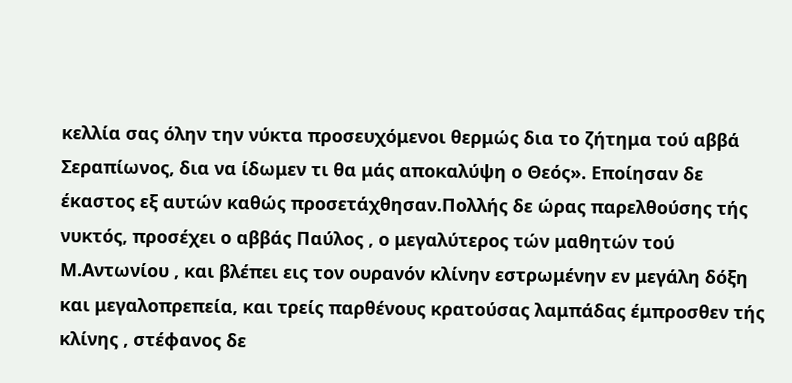κελλία σας όλην την νύκτα προσευχόμενοι θερμώς δια το ζήτημα τού αββά Σεραπίωνος, δια να ίδωμεν τι θα μάς αποκαλύψη ο Θεός». Εποίησαν δε έκαστος εξ αυτών καθώς προσετάχθησαν.Πολλής δε ώρας παρελθούσης τής νυκτός, προσέχει ο αββάς Παύλος , ο μεγαλύτερος τών μαθητών τού Μ.Αντωνίου , και βλέπει εις τον ουρανόν κλίνην εστρωμένην εν μεγάλη δόξη και μεγαλοπρεπεία, και τρείς παρθένους κρατούσας λαμπάδας έμπροσθεν τής κλίνης , στέφανος δε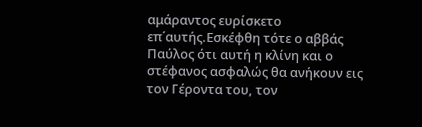αμάραντος ευρίσκετο επ΄αυτής.Εσκέφθη τότε ο αββάς Παύλος ότι αυτή η κλίνη και ο στέφανος ασφαλώς θα ανήκουν εις τον Γέροντα του, τον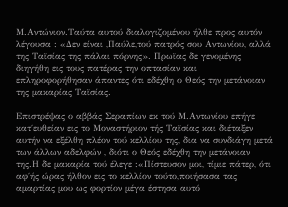Μ.Αντώνιον.Ταύτα αυτού διαλογιζομένου ήλθε προς αυτόν λέγουσα : «Δεν είναι ,Παύλε,τού πατρός σου Αντωνίου, αλλά της Ταϊσίας της πάλαι πόρνης». Πρωϊας δε γενομένης διηγήθη εις τους πατέρας την οπτασίαν και επληροφορήθησαν άπαντες ότι εδέχθη ο Θεός την μετάνοιαν της μακαρίας Ταϊσίας.

Επιστρέψας ο αββάς Σεραπίων εκ τού Μ.Αντωνίου επήγε κατ΄ευθείαν εις το Μοναστήριον τής Ταϊσίας και διέταξεν αυτήν να εξέλθη πλέον τού κελλίου της, δια να συνδιάγη μετά των άλλων αδελφών , διότι ο Θεός εδέχθη την μετάνοιαν της.Η δε μακαρία τού έλεγε :«Πίστευσον μοι, τίμιε πάτερ, ότι αφ΄ής ώρας ήλθον εις το κελλίον τούτο,ποιήσασα τας αμαρτίας μου ως φορτίον μέγα έστησα αυτό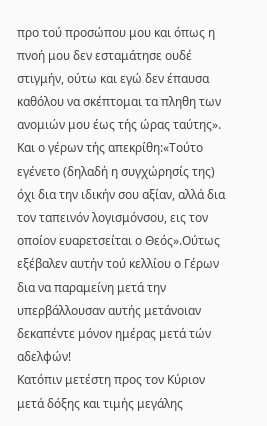προ τού προσώπου μου και όπως η πνοή μου δεν εσταμάτησε ουδέ στιγμήν, ούτω και εγώ δεν έπαυσα καθόλου να σκέπτομαι τα πληθη των ανομιών μου έως τής ώρας ταύτης».
Και ο γέρων τής απεκρίθη:«Τούτο εγένετο (δηλαδή η συγχώρησίς της) όχι δια την ιδικήν σου αξίαν, αλλά δια τον ταπεινόν λογισμόνσου, εις τον οποίον ευαρετσείται ο Θεός».Ούτως εξέβαλεν αυτήν τού κελλίου ο Γέρων δια να παραμείνη μετά την υπερβάλλουσαν αυτής μετάνοιαν δεκαπέντε μόνον ημέρας μετά τών αδελφών!
Κατόπιν μετέστη προς τον Κύριον μετά δόξης και τιμής μεγάλης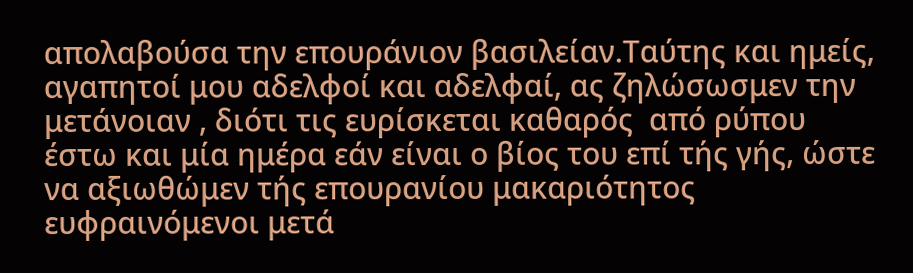απολαβούσα την επουράνιον βασιλείαν.Ταύτης και ημείς, αγαπητοί μου αδελφοί και αδελφαί, ας ζηλώσωσμεν την μετάνοιαν , διότι τις ευρίσκεται καθαρός  από ρύπου έστω και μία ημέρα εάν είναι ο βίος του επί τής γής, ώστε να αξιωθώμεν τής επουρανίου μακαριότητος  ευφραινόμενοι μετά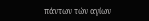πάντων τών αγίων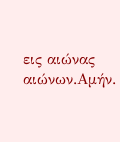εις αιώνας αιώνων.Αμήν.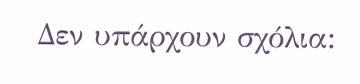Δεν υπάρχουν σχόλια: